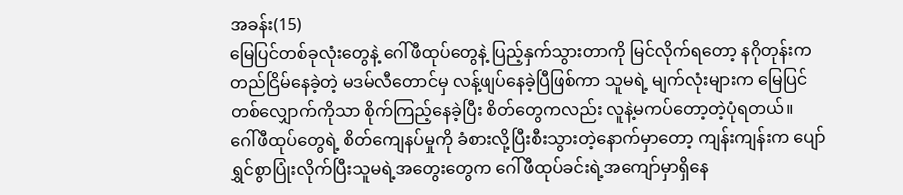အခန်း(15)
မြေပြင်တစ်ခုလုံးတွေနဲ့ ဂေါ်ဖီထုပ်တွေနဲ့ ပြည့်နှက်သွားတာကို မြင်လိုက်ရတော့ နဂိုတုန်းက တည်ငြိမ်နေခဲ့တဲ့ မဒမ်လီတောင်မှ လန့်ဖျပ်နေခဲ့ပြီဖြစ်ကာ သူမရဲ့ မျက်လုံးများက မြေပြင်တစ်လျှောက်ကိုသာ စိုက်ကြည့်နေခဲ့ပြီး စိတ်တွေကလည်း လူနဲ့မကပ်တော့တဲ့ပုံရတယ်။
ဂေါ်ဖီထုပ်တွေရဲ့ စိတ်ကျေနပ်မှုကို ခံစားလို့ပြီးစီးသွားတဲ့နောက်မှာတော့ ကျန်းကျန်းက ပျော်ရွှင်စွာပြုံးလိုက်ပြီးသူမရဲ့အတွေးတွေက ဂေါ်ဖီထုပ်ခင်းရဲ့အကျော်မှာရှိနေ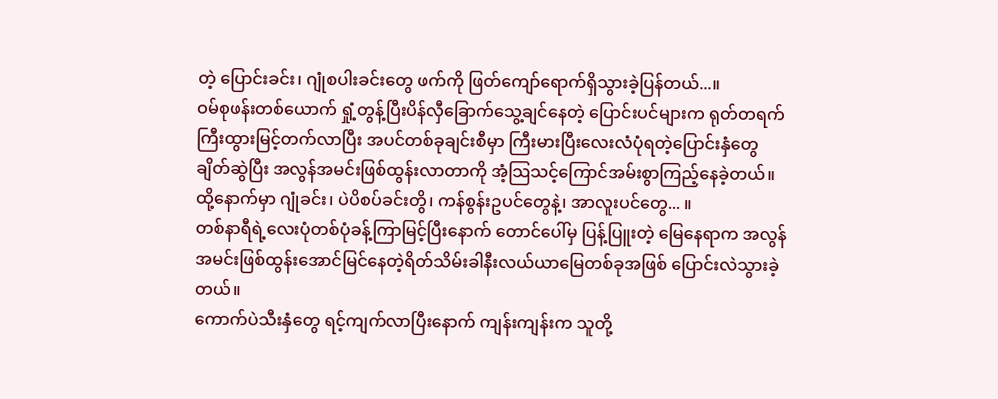တဲ့ ပြောင်းခင်း၊ ဂျုံစပါးခင်းတွေ ဖက်ကို ဖြတ်ကျော်ရောက်ရှိသွားခဲ့ပြန်တယ်...။
ဝမ်စုဖန်းတစ်ယောက် ရှုံ့တွန့်ပြီးပိန်လှီခြောက်သွေ့ချင်နေတဲ့ ပြောင်းပင်များက ရုတ်တရက် ကြီးထွားမြင့်တက်လာပြီး အပင်တစ်ခုချင်းစီမှာ ကြီးမားပြီးလေးလံပုံရတဲ့ပြောင်းနှံတွေ ချိတ်ဆွဲပြီး အလွန်အမင်းဖြစ်ထွန်းလာတာကို အံ့သြသင့်ကြောင်အမ်းစွာကြည့်နေခဲ့တယ်။ ထို့နောက်မှာ ဂျုံခင်း၊ ပဲပိစပ်ခင်းတွိ၊ ကန်စွန်းဥပင်တွေနဲ့၊ အာလူးပင်တွေ... ။
တစ်နာရီရဲ့လေးပုံတစ်ပုံခန့်ကြာမြင့်ပြီးနောက် တောင်ပေါ်မှ ပြန့်ပြူးတဲ့ မြေနေရာက အလွန်အမင်းဖြစ်ထွန်းအောင်မြင်နေတဲ့ရိတ်သိမ်းခါနီးလယ်ယာမြေတစ်ခုအဖြစ် ပြောင်းလဲသွားခဲ့တယ်။
ကောက်ပဲသီးနှံတွေ ရင့်ကျက်လာပြီးနောက် ကျန်းကျန်းက သူတို့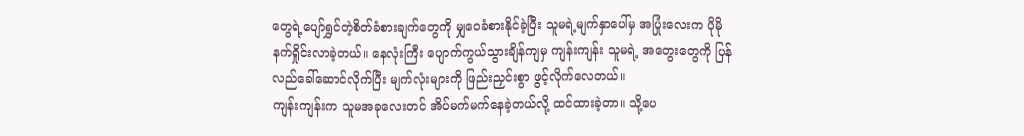တွေရဲ့ပျော်ရွှင်တဲ့စိတ်ခံစားချက်တွေကို မျှဝေခံစားနိုင်ခဲ့ပြီး သူမရဲ့မျက်နှာပေါ်မှ အပြုံးလေးက ပိုမိုနက်ရှိုင်းလာခဲ့တယ်။ နေလုံးကြီး ပျောက်ကွယ်သွားချိန်ကျမှ ကျန်းကျန်း သူမရဲ့ အတွေးတွေကို ပြန်လည်ခေါ်ဆောင်လိုက်ပြီး မျက်လုံးများကို ဖြည်းညှင်းစွာ ဖွင့်လိုက်လေတယ်။
ကျန်းကျန်းက သူမအခုလေးတင် အိပ်မက်မက်နေခဲ့တယ်လို့ ထင်ထားခဲ့တာ။ သို့ပေ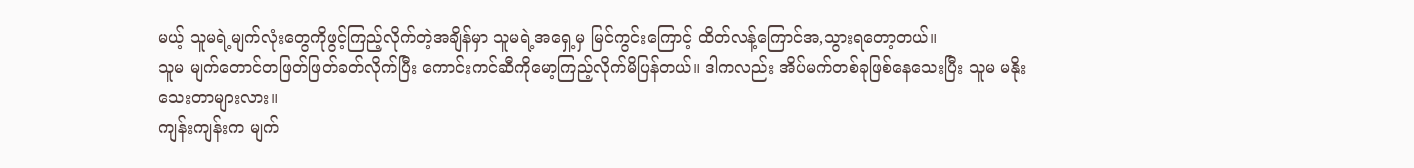မယ့် သူမရဲ့မျက်လုံးတွေကိုဖွင့်ကြည့်လိုက်တဲ့အချိန်မှာ သူမရဲ့အရှေ့မှ မြင်ကွင်းကြောင့် ထိတ်လန့်ကြောင်အ,သွားရတော့တယ်။
သူမ မျက်တောင်တဖြတ်ဖြတ်ခတ်လိုက်ပြီး ကောင်းကင်ဆီကိုမော့ကြည့်လိုက်မိပြန်တယ်။ ဒါကလည်း အိပ်မက်တစ်ခုဖြစ်နေသေးပြီး သူမ မနိုးသေးတာများလား။
ကျန်းကျန်းက မျက်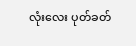လုံးလေး ပုတ်ခတ်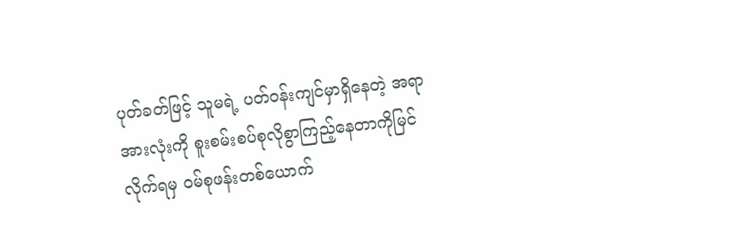ပုတ်ခတ်ဖြင့် သူမရဲ့ ပတ်ဝန်းကျင်မှာရှိနေတဲ့ အရာအားလုံးကို စူးစမ်းစပ်စုလိုစွာကြည့်နေတာကိုမြင်လိုက်ရမှ ဝမ်စုဖန်းတစ်ယောက်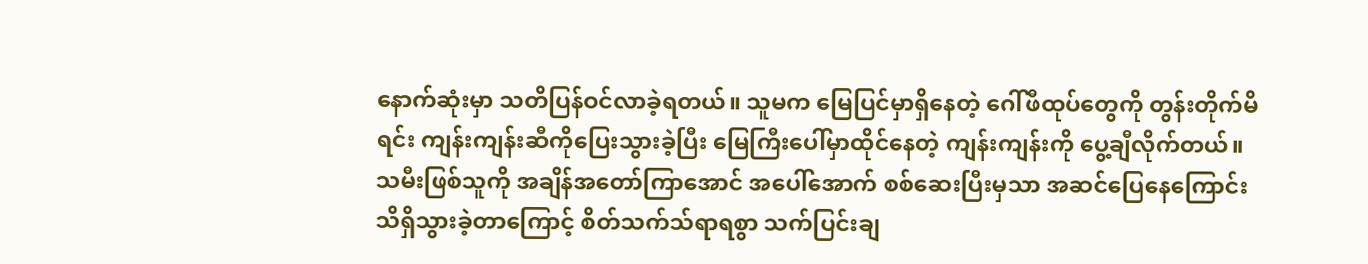နောက်ဆုံးမှာ သတိပြန်ဝင်လာခဲ့ရတယ်။ သူမက မြေပြင်မှာရှိနေတဲ့ ဂေါ်ဖီထုပ်တွေကို တွန်းတိုက်မိရင်း ကျန်းကျန်းဆီကိုပြေးသွားခဲ့ပြီး မြေကြီးပေါ်မှာထိုင်နေတဲ့ ကျန်းကျန်းကို ပွေ့ချီလိုက်တယ်။
သမီးဖြစ်သူကို အချိန်အတော်ကြာအောင် အပေါ်အောက် စစ်ဆေးပြီးမှသာ အဆင်ပြေနေကြောင်း သိရှိသွားခဲ့တာကြောင့် စိတ်သက်သ်ရာရစွာ သက်ပြင်းချ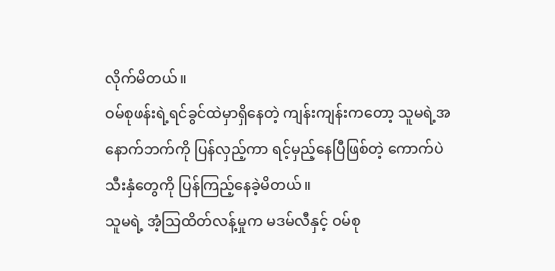လိုက်မိတယ်။
ဝမ်စုဖန်းရဲ့ရင်ခွင်ထဲမှာရှိနေတဲ့ ကျန်းကျန်းကတော့ သူမရဲ့အနောက်ဘက်ကို ပြန်လှည့်ကာ ရင့်မှည့်နေပြီဖြစ်တဲ့ ကောက်ပဲသီးနှံတွေကို ပြန်ကြည့်နေခဲ့မိတယ်။
သူမရဲ့ အံ့သြထိတ်လန့်မှုက မဒမ်လီနှင့် ဝမ်စု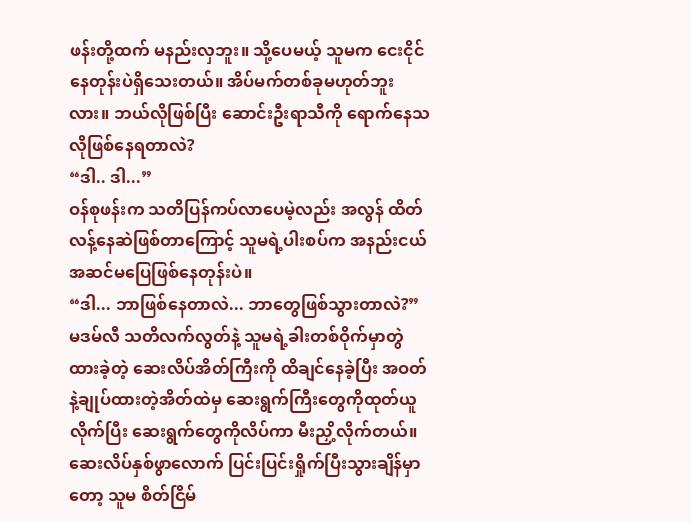ဖန်းတို့ထက် မနည်းလှဘူး။ သို့ပေမယ့် သူမက ငေးငိုင်နေတုန်းပဲရှိသေးတယ်။ အိပ်မက်တစ်ခုမဟုတ်ဘူးလား။ ဘယ်လိုဖြစ်ပြီး ဆောင်းဦးရာသီကို ရောက်နေသလိုဖြစ်နေရတာလဲ?
“ဒါ.. ဒါ...”
ဝန်စုဖန်းက သတိပြန်ကပ်လာပေမဲ့လည်း အလွန် ထိတ်လန့်နေဆဲဖြစ်တာကြောင့် သူမရဲ့ပါးစပ်က အနည်းငယ် အဆင်မပြေဖြစ်နေတုန်းပဲ။
“ဒါ... ဘာဖြစ်နေတာလဲ... ဘာတွေဖြစ်သွားတာလဲ?”
မဒမ်လီ သတိလက်လွတ်နဲ့ သူမရဲ့ခါးတစ်ဝိုက်မှာတွဲထားခဲ့တဲ့ ဆေးလိပ်အိတ်ကြီးကို ထိချင်နေခဲ့ပြီး အဝတ်နဲ့ချုပ်ထားတဲ့အိတ်ထဲမှ ဆေးရွက်ကြီးတွေကိုထုတ်ယူလိုက်ပြီး ဆေးရွက်တွေကိုလိပ်ကာ မီးညှိ့လိုက်တယ်။ ဆေးလိပ်နှစ်ဖွာလောက် ပြင်းပြင်းရှိုက်ပြီးသွားချိန်မှာတော့ သူမ စိတ်ငြိမ်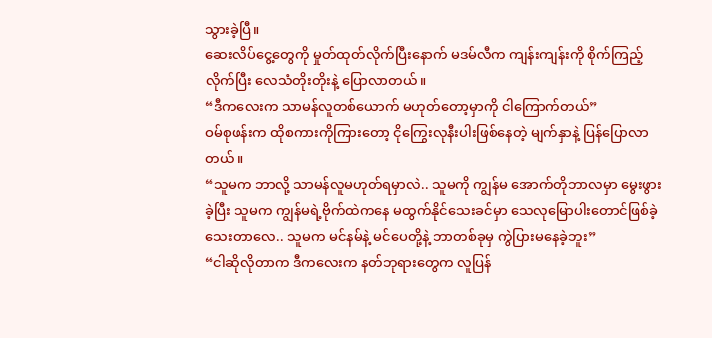သွားခဲ့ပြီ။
ဆေးလိပ်ငွေ့တွေကို မှုတ်ထုတ်လိုက်ပြီးနောက် မဒမ်လီက ကျန်းကျန်းကို စိုက်ကြည့်လိုက်ပြီး လေသံတိုးတိုးနဲ့ ပြောလာတယ်။
“ဒီကလေးက သာမန်လူတစ်ယောက် မဟုတ်တော့မှာကို ငါကြောက်တယ်”
ဝမ်စုဖန်းက ထိုစကားကိုကြားတော့ ငိုကြွေးလုနီးပါးဖြစ်နေတဲ့ မျက်နှာနဲ့ ပြန်ပြောလာတယ်။
“သူမက ဘာလို့ သာမန်လူမဟုတ်ရမှာလဲ.. သူမကို ကျွန်မ အောက်တိုဘာလမှာ မွေးဖွားခဲ့ပြီး သူမက ကျွန်မရဲ့ဗိုက်ထဲကနေ မထွက်နိုင်သေးခင်မှာ သေလုမြောပါးတောင်ဖြစ်ခဲ့သေးတာလေ.. သူမက မင်နမ်နဲ့ မင်ပေတို့နဲ့ ဘာတစ်ခုမှ ကွဲပြားမနေခဲ့ဘူး”
“ငါဆိုလိုတာက ဒီကလေးက နတ်ဘုရားတွေက လူပြန်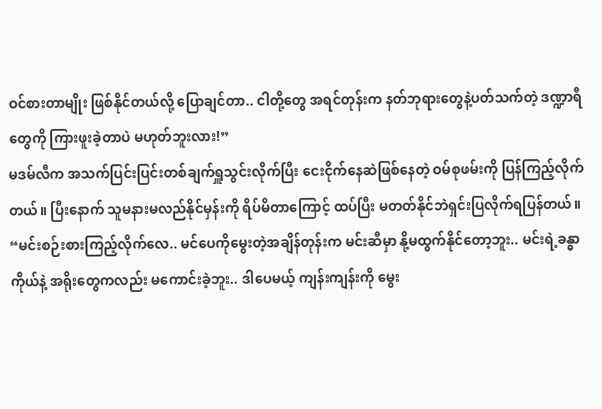ဝင်စားတာမျိုး ဖြစ်နိုင်တယ်လို့ ပြောချင်တာ.. ငါတို့တွေ အရင်တုန်းက နတ်ဘုရားတွေနဲ့ပတ်သက်တဲ့ ဒဏ္ဍာရီတွေကို ကြားဖူးခဲ့တာပဲ မဟုတ်ဘူးလား!”
မဒမ်လီက အသက်ပြင်းပြင်းတစ်ချက်ရှူသွင်းလိုက်ပြီး ငေးငိုက်နေဆဲဖြစ်နေတဲ့ ဝမ်စုဖမ်းကို ပြန်ကြည့်လိုက်တယ်။ ပြီးနောက် သူမနားမလည်နိုင်မှန်းကို ရိပ်မိတာကြောင့် ထပ်ပြီး မတတ်နိုင်ဘဲရှင်းပြလိုက်ရပြန်တယ်။
“မင်းစဉ်းစားကြည့်လိုက်လေ.. မင်ပေကိုမွေးတဲ့အချိန်တုန်းက မင်းဆီမှာ နို့မထွက်နိုင်တော့ဘူး.. မင်းရဲ့ခန္ဓာကိုယ်နဲ့ အရိုးတွေကလည်း မကောင်းခဲ့ဘူး.. ဒါပေမယ့် ကျန်းကျန်းကို မွေး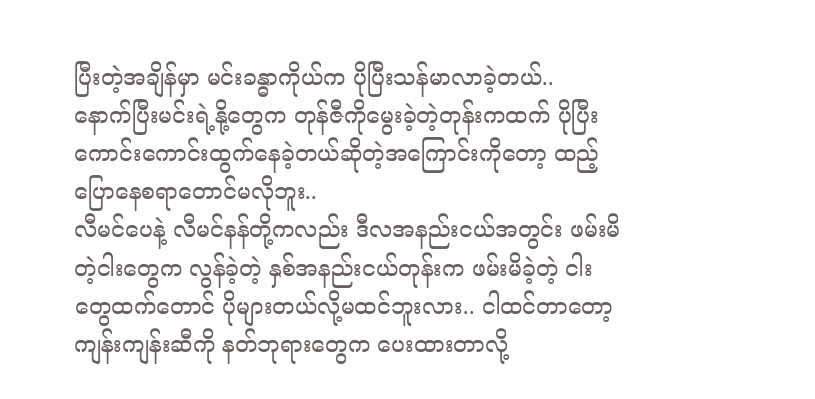ပြီးတဲ့အချိန်မှာ မင်းခန္ဓာကိုယ်က ပိုပြီးသန်မာလာခဲ့တယ်..
နောက်ပြီးမင်းရဲ့နို့တွေက တုန်ဇီကိုမွေးခဲ့တဲ့တုန်းကထက် ပိုပြီးကောင်းကောင်းထွက်နေခဲ့တယ်ဆိုတဲ့အကြောင်းကိုတော့ ထည့်ပြောနေစရာတောင်မလိုဘူး..
လီမင်ပေနဲ့ လီမင်နန်တို့ကလည်း ဒီလအနည်းငယ်အတွင်း ဖမ်းမိတဲ့ငါးတွေက လွန်ခဲ့တဲ့ နှစ်အနည်းငယ်တုန်းက ဖမ်းမိခဲ့တဲ့ ငါးတွေထက်တောင် ပိုများတယ်လို့မထင်ဘူးလား.. ငါထင်တာတော့ ကျန်းကျန်းဆီကို နတ်ဘုရားတွေက ပေးထားတာလို့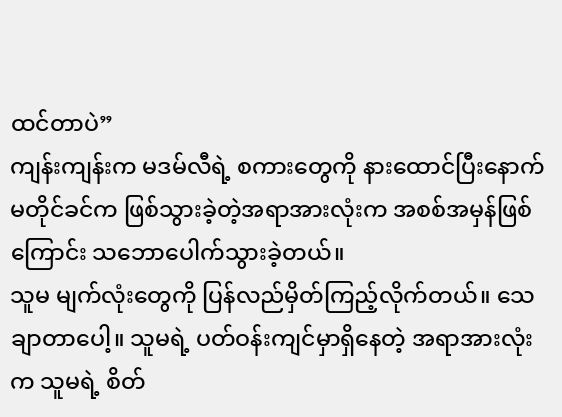ထင်တာပဲ”
ကျန်းကျန်းက မဒမ်လီရဲ့ စကားတွေကို နားထောင်ပြီးနောက် မတိုင်ခင်က ဖြစ်သွားခဲ့တဲ့အရာအားလုံးက အစစ်အမှန်ဖြစ်ကြောင်း သဘောပေါက်သွားခဲ့တယ်။
သူမ မျက်လုံးတွေကို ပြန်လည်မှိတ်ကြည့်လိုက်တယ်။ သေချာတာပေါ့။ သူမရဲ့ ပတ်ဝန်းကျင်မှာရှိနေတဲ့ အရာအားလုံးက သူမရဲ့ စိတ်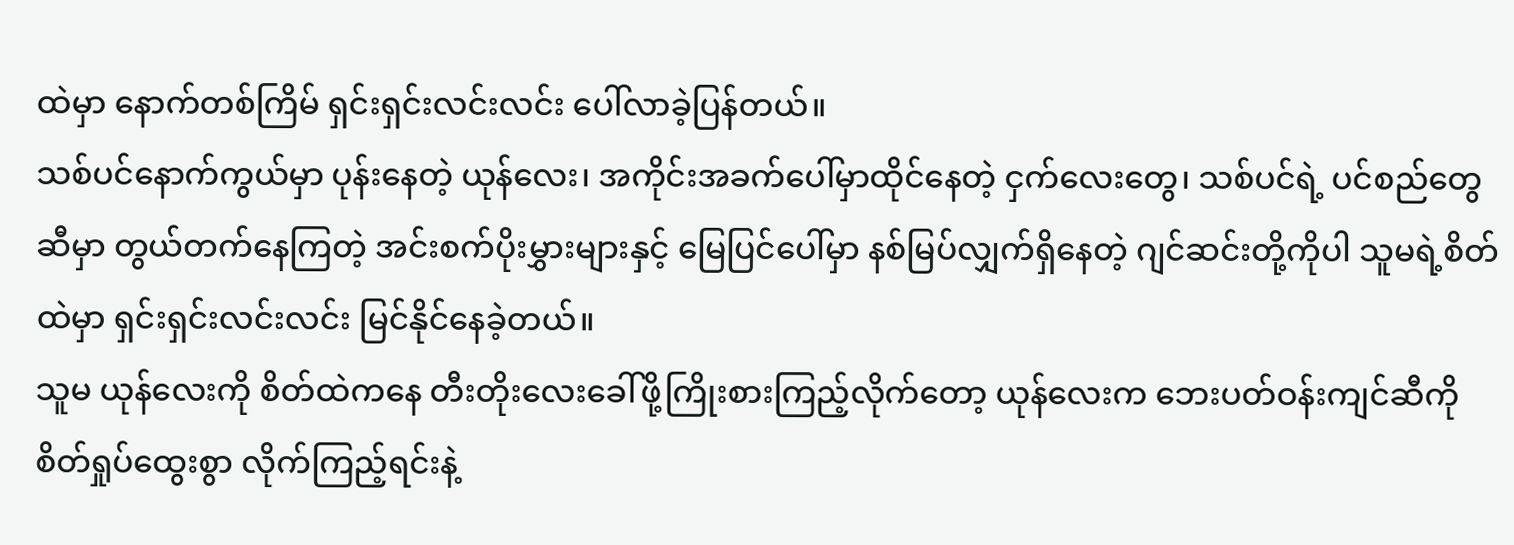ထဲမှာ နောက်တစ်ကြိမ် ရှင်းရှင်းလင်းလင်း ပေါ်လာခဲ့ပြန်တယ်။
သစ်ပင်နောက်ကွယ်မှာ ပုန်းနေတဲ့ ယုန်လေး၊ အကိုင်းအခက်ပေါ်မှာထိုင်နေတဲ့ ငှက်လေးတွေ၊ သစ်ပင်ရဲ့ ပင်စည်တွေဆီမှာ တွယ်တက်နေကြတဲ့ အင်းစက်ပိုးမွှားများနှင့် မြေပြင်ပေါ်မှာ နစ်မြပ်လျှက်ရှိနေတဲ့ ဂျင်ဆင်းတို့ကိုပါ သူမရဲ့စိတ်ထဲမှာ ရှင်းရှင်းလင်းလင်း မြင်နိုင်နေခဲ့တယ်။
သူမ ယုန်လေးကို စိတ်ထဲကနေ တီးတိုးလေးခေါ်ဖို့ကြိုးစားကြည့်လိုက်တော့ ယုန်လေးက ဘေးပတ်ဝန်းကျင်ဆီကို စိတ်ရှုပ်ထွေးစွာ လိုက်ကြည့်ရင်းနဲ့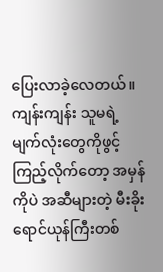ပြေးလာခဲ့လေတယ်။
ကျန်းကျန်း သူမရဲ့မျက်လုံးတွေကိုဖွင့်ကြည့်လိုက်တော့ အမှန်ကိုပဲ အဆီများတဲ့ မီးခိုးရောင်ယုန်ကြီးတစ်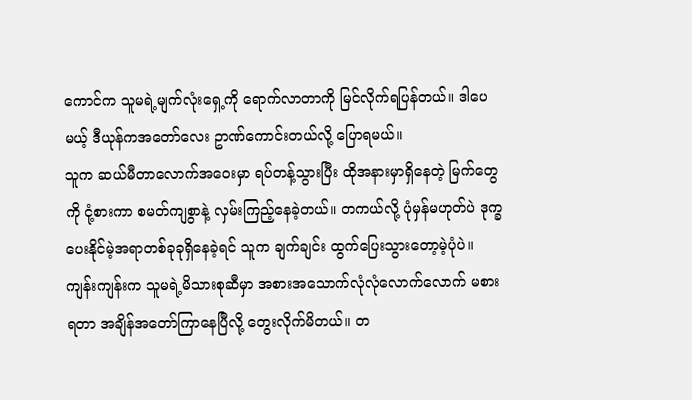ကောင်က သူမရဲ့မျက်လုံးရှေ့ကို ရောက်လာတာကို မြင်လိုက်ရပြန်တယ်။ ဒါပေမယ့် ဒီယုန်ကအတော်လေး ဥာဏ်ကောင်းတယ်လို့ ပြောရမယ်။
သူက ဆယ်မီတာလောက်အဝေးမှာ ရပ်တန့်သွားပြီး ထိုအနားမှာရှိနေတဲ့ မြက်တွေကို ငုံ့စားကာ စမတ်ကျစွာနဲ့ လှမ်းကြည့်နေခဲ့တယ်။ တကယ်လို့ ပုံမှန်မဟုတ်ပဲ ဒုက္ခပေးနိုင်မဲ့အရာတစ်ခုခုရှိနေခဲ့ရင် သူက ချက်ချင်း ထွက်ပြေးသွားတော့မဲ့ပုံပဲ။
ကျန်းကျန်းက သူမရဲ့မိသားစုဆီမှာ အစားအသောက်လုံလုံလောက်လောက် မစားရတာ အချိန်အတော်ကြာနေပြီလို့ တွေးလိုက်မိတယ်။ တ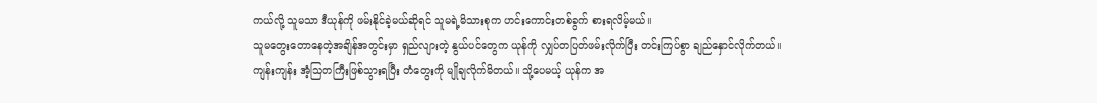ကယ်လို့ သူမသာ ဒီယုန်ကို ဖမ်းနိုင်ခဲ့မယ်ဆိုရင် သူမရဲ့မိသားစုက ဟင်းကောင်းတစ်ခွက် စားရလိမ့်မယ်။
သူမတွေးတောနေတဲ့အချိန်အတွင်းမှာ ရှည်လျားတဲ့ နွယ်ပင်တွေက ယုန်ကို လျှပ်တပြတ်ဖမ်းလိုက်ပြီး တင်းကြပ်စွာ ချည်နှောင်လိုက်တယ်။
ကျန်းကျန်း အံ့သြတကြီးဖြစ်သွားရပြီး တံတွေးကို မျိုချလိုက်မိတယ်။ သို့ပေမယ့် ယုန်က အ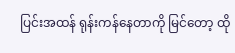ပြင်းအထန် ရုန်းကန်နေတာကို မြင်တော့ ထို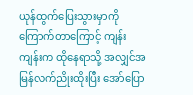ယုန်ထွက်ပြေးသွားမှာကိုကြောက်တာကြောင့် ကျန်းကျန်းက ထိုနေရာသို့ အလျှင်အမြန်လက်ညိုးထိုးပြီး အော်ပြော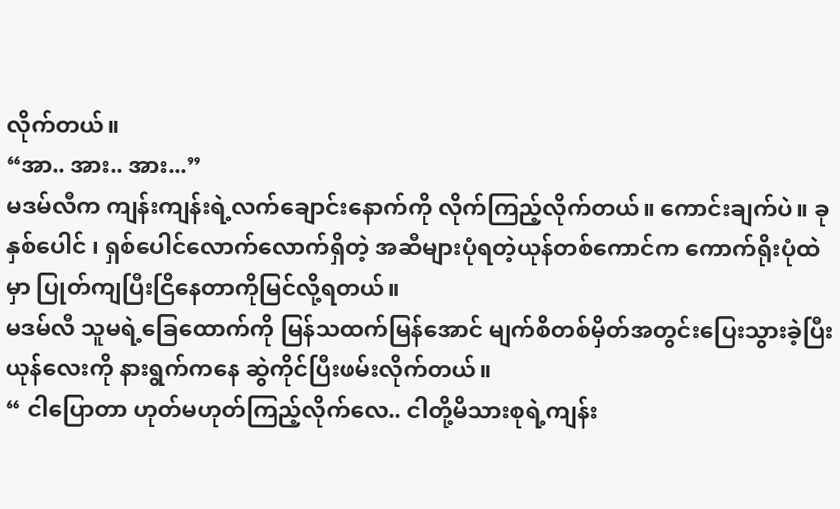လိုက်တယ်။
“အာ.. အား.. အား...”
မဒမ်လီက ကျန်းကျန်းရဲ့လက်ချောင်းနောက်ကို လိုက်ကြည့်လိုက်တယ်။ ကောင်းချက်ပဲ။ ခုနှစ်ပေါင် ၊ ရှစ်ပေါင်လောက်လောက်ရှိတဲ့ အဆီများပုံရတဲ့ယုန်တစ်ကောင်က ကောက်ရိုးပုံထဲမှာ ပြုတ်ကျပြီးငြိနေတာကိုမြင်လို့ရတယ်။
မဒမ်လီ သူမရဲ့ခြေထောက်ကို မြန်သထက်မြန်အောင် မျက်စိတစ်မှိတ်အတွင်းပြေးသွားခဲ့ပြီး ယုန်လေးကို နားရွက်ကနေ ဆွဲကိုင်ပြီးဖမ်းလိုက်တယ်။
“ ငါပြောတာ ဟုတ်မဟုတ်ကြည့်လိုက်လေ.. ငါတို့မိသားစုရဲ့ကျန်း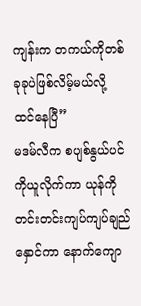ကျန်းက တကယ်ကိုတစ်ခုခုပဲဖြစ်လိမ့်မယ်လို့ ထင်နေပြီ”
မဒမ်လီက စပျစ်နွယ်ပင်ကိုယူလိုက်ကာ ယုန်ကို တင်းတင်းကျပ်ကျပ်ချည်နှောင်ကာ နောက်ကျော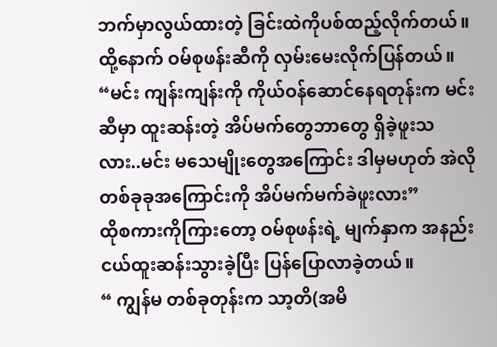ဘက်မှာလွယ်ထားတဲ့ ခြင်းထဲကိုပစ်ထည့်လိုက်တယ်။ ထို့နောက် ဝမ်စုဖန်းဆီကို လှမ်းမေးလိုက်ပြန်တယ်။
“မင်း ကျန်းကျန်းကို ကိုယ်ဝန်ဆောင်နေရတုန်းက မင်းဆီမှာ ထူးဆန်းတဲ့ အိပ်မက်တွေဘာတွေ ရှိခဲ့ဖူးသလား..မင်း မသေမျိုးတွေအကြောင်း ဒါမှမဟုတ် အဲလိုတစ်ခုခုအကြောင်းကို အိပ်မက်မက်ခဲဖူးလား”
ထိုစကားကိုကြားတော့ ဝမ်စုဖန်းရဲ့ မျက်နှာက အနည်းငယ်ထူးဆန်းသွားခဲ့ပြီး ပြန်ပြောလာခဲ့တယ်။
“ ကျွန်မ တစ်ခုတုန်းက သာ့တိ(အမိ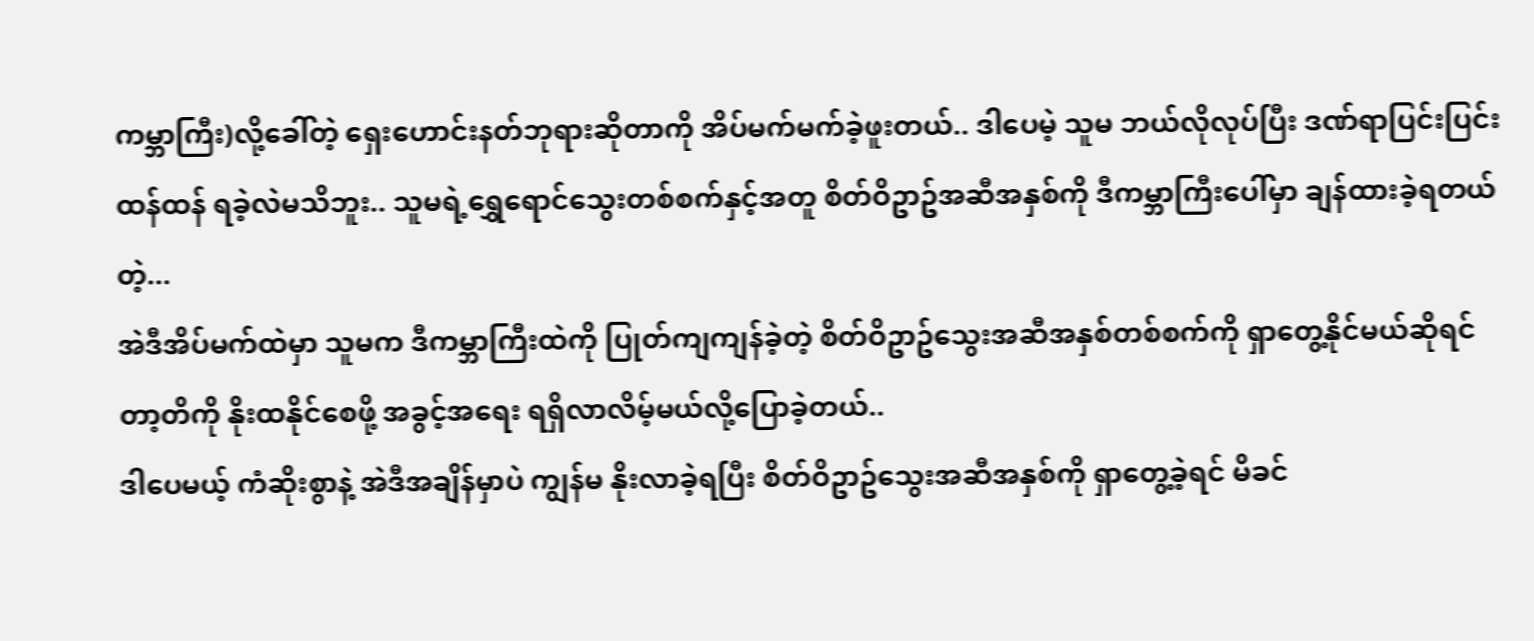ကမ္ဘာကြီး)လို့ခေါ်တဲ့ ရှေးဟောင်းနတ်ဘုရားဆိုတာကို အိပ်မက်မက်ခဲ့ဖူးတယ်.. ဒါပေမဲ့ သူမ ဘယ်လိုလုပ်ပြီး ဒဏ်ရာပြင်းပြင်းထန်ထန် ရခဲ့လဲမသိဘူး.. သူမရဲ့ရွှေရောင်သွေးတစ်စက်နှင့်အတူ စိတ်ဝိဥာဥ်အဆီအနှစ်ကို ဒီကမ္ဘာကြီးပေါ်မှာ ချန်ထားခဲ့ရတယ်တဲ့...
အဲဒီအိပ်မက်ထဲမှာ သူမက ဒီကမ္ဘာကြီးထဲကို ပြုတ်ကျကျန်ခဲ့တဲ့ စိတ်ဝိဥာဥ်သွေးအဆီအနှစ်တစ်စက်ကို ရှာတွေ့နိုင်မယ်ဆိုရင် တာ့တိကို နိုးထနိုင်စေဖို့ အခွင့်အရေး ရရှိလာလိမ့်မယ်လို့ပြောခဲ့တယ်..
ဒါပေမယ့် ကံဆိုးစွာနဲ့ အဲဒီအချိန်မှာပဲ ကျွန်မ နိုးလာခဲ့ရပြီး စိတ်ဝိဥာဥ်သွေးအဆီအနှစ်ကို ရှာတွေ့ခဲ့ရင် မိခင်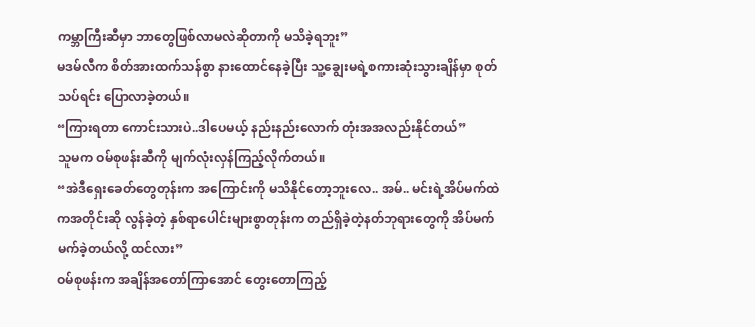ကမ္ဘာကြီးဆီမှာ ဘာတွေဖြစ်လာမလဲဆိုတာကို မသိခဲ့ရဘူး”
မဒမ်လီက စိတ်အားထက်သန်စွာ နားထောင်နေခဲ့ပြီး သူ့ချွေးမရဲ့စကားဆုံးသွားချိန်မှာ စုတ်သပ်ရင်း ပြောလာခဲ့တယ်။
“ကြားရတာ ကောင်းသားပဲ..ဒါပေမယ့် နည်းနည်းလောက် တုံးအအလည်းနိုင်တယ်”
သူမက ဝမ်စုဖန်းဆီကို မျက်လုံးလှန်ကြည့်လိုက်တယ်။
“အဲဒီရှေးခေတ်တွေတုန်းက အကြောင်းကို မသိနိုင်တော့ဘူးလေ.. အမ်.. မင်းရဲ့အိပ်မက်ထဲကအတိုင်းဆို လွန်ခဲ့တဲ့ နှစ်ရာပေါင်းများစွာတုန်းက တည်ရှိခဲ့တဲ့နတ်ဘုရားတွေကို အိပ်မက်မက်ခဲ့တယ်လို့ ထင်လား”
ဝမ်စုဖန်းက အချိန်အတော်ကြာအောင် တွေးတောကြည့်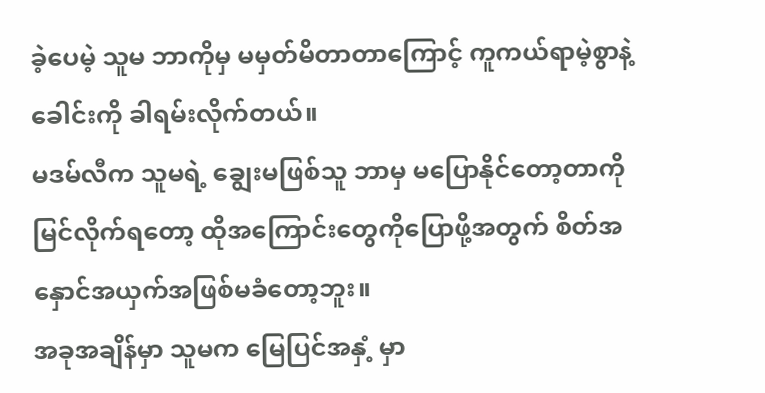ခဲ့ပေမဲ့ သူမ ဘာကိုမှ မမှတ်မိတာတာကြောင့် ကူကယ်ရာမဲ့စွာနဲ့ ခေါင်းကို ခါရမ်းလိုက်တယ်။
မဒမ်လီက သူမရဲ့ ချွေးမဖြစ်သူ ဘာမှ မပြောနိုင်တော့တာကို မြင်လိုက်ရတော့ ထိုအကြောင်းတွေကိုပြောဖို့အတွက် စိတ်အနှောင်အယှက်အဖြစ်မခံတော့ဘူး။
အခုအချိန်မှာ သူမက မြေပြင်အနှံ့ မှာ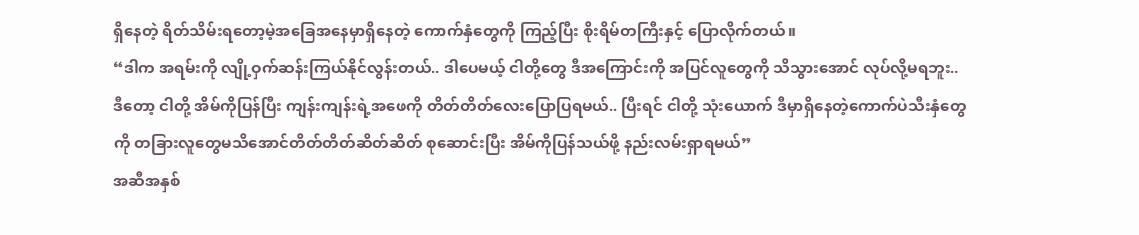ရှိနေတဲ့ ရိတ်သိမ်းရတော့မဲ့အခြေအနေမှာရှိနေတဲ့ ကောက်နှံတွေကို ကြည့်ပြီး စိုးရိမ်တကြီးနှင့် ပြောလိုက်တယ်။
“ဒါက အရမ်းကို လျို့ဝှက်ဆန်းကြယ်နိုင်လွန်းတယ်.. ဒါပေမယ့် ငါတို့တွေ ဒီအကြောင်းကို အပြင်လူတွေကို သိသွားအောင် လုပ်လို့မရဘူး.. ဒီတော့ ငါတို့ အိမ်ကိုပြန်ပြီး ကျန်းကျန်းရဲ့အဖေကို တိတ်တိတ်လေးပြောပြရမယ်.. ပြီးရင် ငါတို့ သုံးယောက် ဒီမှာရှိနေတဲ့ကောက်ပဲသီးနှံတွေကို တခြားလူတွေမသိအောင်တိတ်တိတ်ဆိတ်ဆိတ် စုဆောင်းပြီး အိမ်ကိုပြန်သယ်ဖို့ နည်းလမ်းရှာရမယ်”
အဆီအနှစ်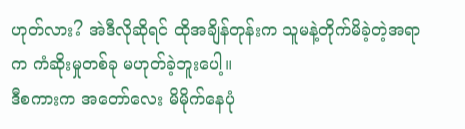ဟုတ်လား? အဲဒီလိုဆိုရင် ထိုအချိန်တုန်းက သူမနဲ့တိုက်မိခဲ့တဲ့အရာက ကံဆိုးမှုတစ်ခု မဟုတ်ခဲ့ဘူးပေါ့။
ဒီစကားက အတော်လေး မိမိုက်နေပုံ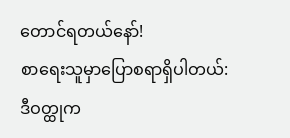တောင်ရတယ်နော်!
စာရေးသူမှာပြောစရာရှိပါတယ်:
ဒီဝတ္ထုက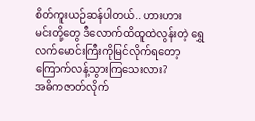စိတ်ကူးယဉ်ဆန်ပါတယ်.. ဟားဟား
မင်းတို့တွေ ဒီလောက်ထိထူထဲလွန်းတဲ့ ရွှေလက်မောင်းကြီးကိုမြင်လိုက်ရတော့ ကြောက်လန့်သွားကြသေးလား?
အဓိကဇာတ်လိုက်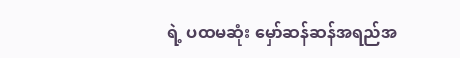ရဲ့ ပထမဆုံး မှော်ဆန်ဆန်အရည်အ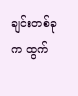ချင်းတစ်ခုက ထွက်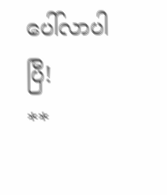ပေါ်လာပါပြီ!
**